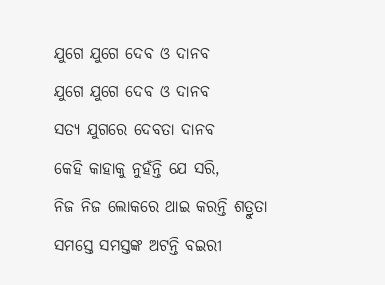ଯୁଗେ ଯୁଗେ ଦେବ ଓ ଦାନବ
ଯୁଗେ ଯୁଗେ ଦେବ ଓ ଦାନବ
ସତ୍ୟ ଯୁଗରେ ଦେବତା ଦାନବ
କେହି କାହାକୁ ନୁହଁନ୍ତି ଯେ ସରି,
ନିଜ ନିଜ ଲୋକରେ ଥାଇ କରନ୍ତି ଶତ୍ରୁତା
ସମସ୍ତେ ସମସ୍ତଙ୍କ ଅଟନ୍ତି ବଇରୀ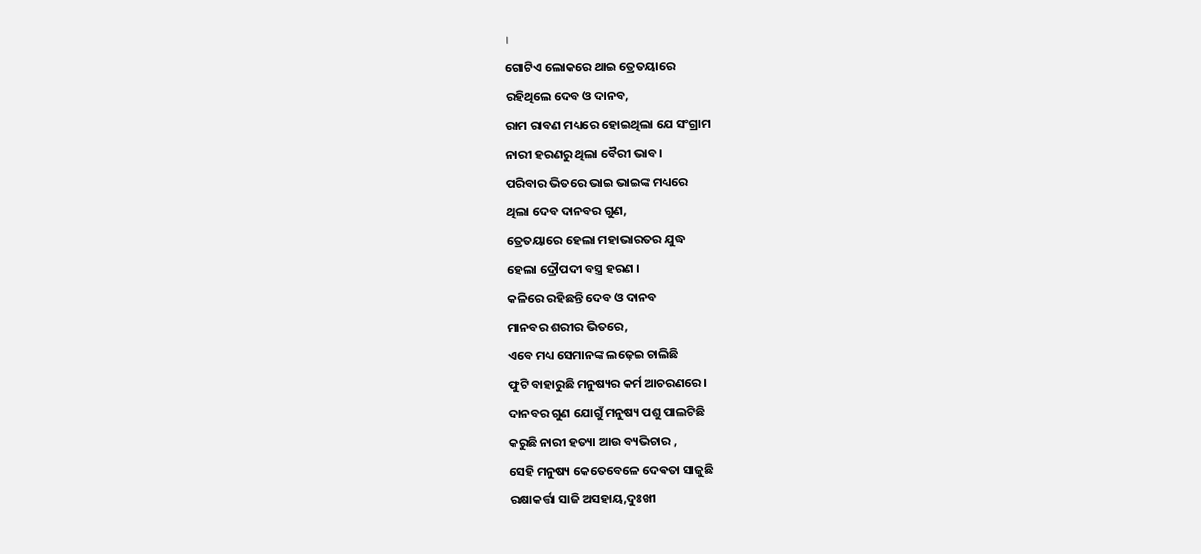।
ଗୋଟିଏ ଲୋକରେ ଥାଇ ତ୍ରେତୟାରେ
ରହିଥିଲେ ଦେବ ଓ ଦାନବ,
ରାମ ରାବଣ ମଧ୍ୟରେ ହୋଇଥିଲା ଯେ ସଂଗ୍ରାମ
ନାରୀ ହରଣରୁ ଥିଲା ବୈରୀ ଭାବ।
ପରିବାର ଭିତରେ ଭାଇ ଭାଇଙ୍କ ମଧ୍ୟରେ
ଥିଲା ଦେବ ଦାନବର ଗୁଣ,
ତ୍ରେତୟାରେ ହେଲା ମହାଭାରତର ଯୁଦ୍ଧ
ହେଲା ଦ୍ରୌପଦୀ ବସ୍ତ୍ର ହରଣ ।
କଳିରେ ରହିଛନ୍ତି ଦେବ ଓ ଦାନବ
ମାନବର ଶରୀର ଭିତରେ,
ଏବେ ମଧ୍ୟ ସେମାନଙ୍କ ଲଢ଼େଇ ଚାଲିଛି
ଫୁଟି ବାହାରୁଛି ମନୁଷ୍ୟର କର୍ମ ଆଚରଣରେ।
ଦାନବର ଗୁଣ ଯୋଗୁଁ ମନୁଷ୍ୟ ପଶୁ ପାଲଟିଛି
କରୁଛି ନାରୀ ହତ୍ୟା ଆଉ ବ୍ୟଭିଚାର ,
ସେହି ମନୁଷ୍ୟ କେତେବେଳେ ଦେଵତା ସାଜୁଛି
ରକ୍ଷାକର୍ତ୍ତା ସାଜି ଅସହାୟ,ଦୁଃଖୀ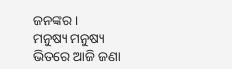ଜନଙ୍କର।
ମନୁଷ୍ୟ ମନୁଷ୍ୟ ଭିତରେ ଆଜି ଜଣା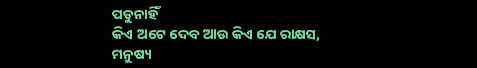ପଡୁନାହିଁ
କିଏ ଅଟେ ଦେବ ଆଉ କିଏ ଯେ ରାକ୍ଷସ,
ମନୁଷ୍ୟ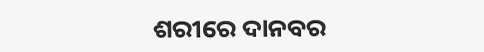ଶରୀରେ ଦାନବର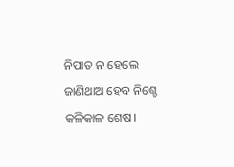ନିପାତ ନ ହେଲେ
ଜାଣିଥାଅ ହେବ ନିଶ୍ଚେ କଳିକାଳ ଶେଷ।